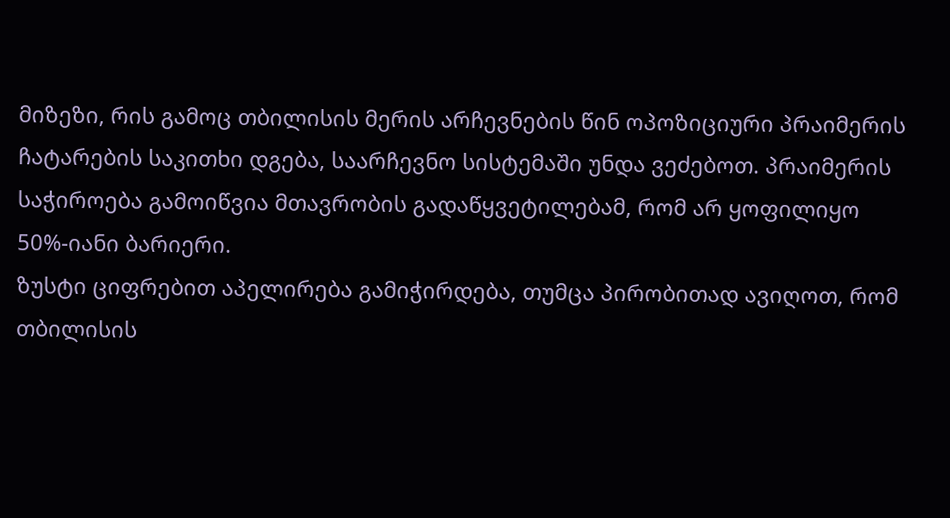მიზეზი, რის გამოც თბილისის მერის არჩევნების წინ ოპოზიციური პრაიმერის ჩატარების საკითხი დგება, საარჩევნო სისტემაში უნდა ვეძებოთ. პრაიმერის საჭიროება გამოიწვია მთავრობის გადაწყვეტილებამ, რომ არ ყოფილიყო 50%-იანი ბარიერი.
ზუსტი ციფრებით აპელირება გამიჭირდება, თუმცა პირობითად ავიღოთ, რომ თბილისის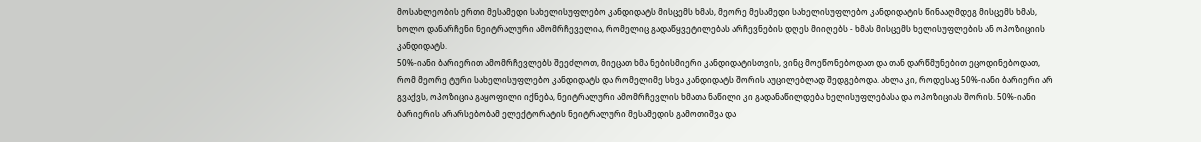მოსახლეობის ერთი მესამედი სახელისუფლებო კანდიდატს მისცემს ხმას, მეორე მესამედი სახელისუფლებო კანდიდატის წინააღმდეგ მისცემს ხმას, ხოლო დანარჩენი ნეიტრალური ამომრჩეველია, რომელიც გადაწყვეტილებას არჩევნების დღეს მიიღებს - ხმას მისცემს ხელისუფლების ან ოპოზიციის კანდიდატს.
50%-იანი ბარიერით ამომრჩევლებს შეეძლოთ, მიეცათ ხმა ნებისმიერი კანდიდატისთვის, ვინც მოეწონებოდათ და თან დარწმუნებით ეცოდინებოდათ, რომ მეორე ტური სახელისუფლებო კანდიდატს და რომელიმე სხვა კანდიდატს შორის აუცილებლად შედგებოდა. ახლა კი, როდესაც 50%-იანი ბარიერი არ გვაქვს, ოპოზიცია გაყოფილი იქნება, ნეიტრალური ამომრჩევლის ხმათა ნაწილი კი გადანაწილდება ხელისუფლებასა და ოპოზიციას შორის. 50%-იანი ბარიერის არარსებობამ ელექტორატის ნეიტრალური მესამედის გამოთიშვა და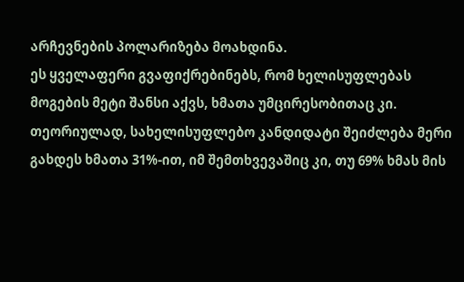არჩევნების პოლარიზება მოახდინა.
ეს ყველაფერი გვაფიქრებინებს, რომ ხელისუფლებას მოგების მეტი შანსი აქვს, ხმათა უმცირესობითაც კი. თეორიულად, სახელისუფლებო კანდიდატი შეიძლება მერი გახდეს ხმათა 31%-ით, იმ შემთხვევაშიც კი, თუ 69% ხმას მის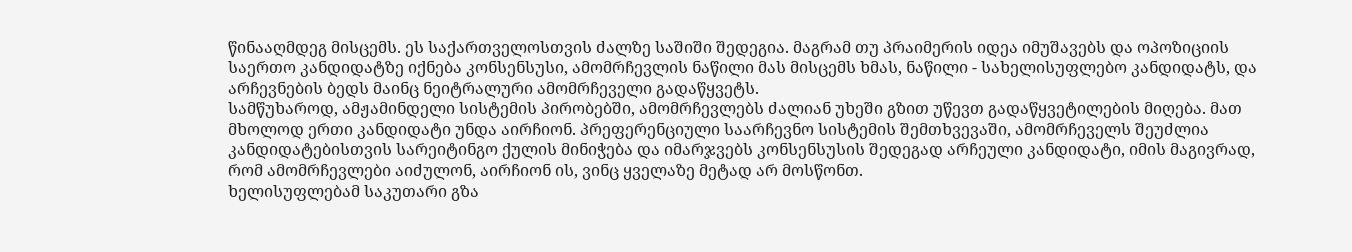წინააღმდეგ მისცემს. ეს საქართველოსთვის ძალზე საშიში შედეგია. მაგრამ თუ პრაიმერის იდეა იმუშავებს და ოპოზიციის საერთო კანდიდატზე იქნება კონსენსუსი, ამომრჩევლის ნაწილი მას მისცემს ხმას, ნაწილი - სახელისუფლებო კანდიდატს, და არჩევნების ბედს მაინც ნეიტრალური ამომრჩეველი გადაწყვეტს.
სამწუხაროდ, ამჟამინდელი სისტემის პირობებში, ამომრჩევლებს ძალიან უხეში გზით უწევთ გადაწყვეტილების მიღება. მათ მხოლოდ ერთი კანდიდატი უნდა აირჩიონ. პრეფერენციული საარჩევნო სისტემის შემთხვევაში, ამომრჩეველს შეუძლია კანდიდატებისთვის სარეიტინგო ქულის მინიჭება და იმარჯვებს კონსენსუსის შედეგად არჩეული კანდიდატი, იმის მაგივრად, რომ ამომრჩევლები აიძულონ, აირჩიონ ის, ვინც ყველაზე მეტად არ მოსწონთ.
ხელისუფლებამ საკუთარი გზა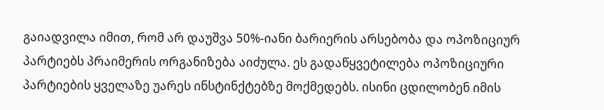გაიადვილა იმით, რომ არ დაუშვა 50%-იანი ბარიერის არსებობა და ოპოზიციურ პარტიებს პრაიმერის ორგანიზება აიძულა. ეს გადაწყვეტილება ოპოზიციური პარტიების ყველაზე უარეს ინსტინქტებზე მოქმედებს. ისინი ცდილობენ იმის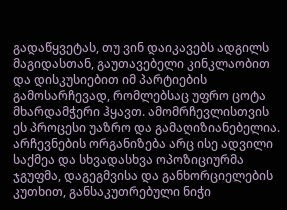გადაწყვეტას, თუ ვინ დაიკავებს ადგილს მაგიდასთან, გაუთავებელი კინკლაობით და დისკუსიებით იმ პარტიების გამოსარჩევად, რომლებსაც უფრო ცოტა მხარდამჭერი ჰყავთ. ამომრჩევლისთვის ეს პროცესი უაზრო და გამაღიზიანებელია. არჩევნების ორგანიზება არც ისე ადვილი საქმეა და სხვადასხვა ოპოზიციურმა ჯგუფმა, დაგეგმვისა და განხორციელების კუთხით, განსაკუთრებული ნიჭი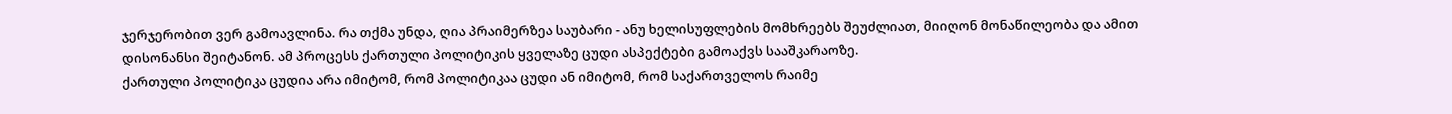ჯერჯერობით ვერ გამოავლინა. რა თქმა უნდა, ღია პრაიმერზეა საუბარი - ანუ ხელისუფლების მომხრეებს შეუძლიათ, მიიღონ მონაწილეობა და ამით დისონანსი შეიტანონ. ამ პროცესს ქართული პოლიტიკის ყველაზე ცუდი ასპექტები გამოაქვს სააშკარაოზე.
ქართული პოლიტიკა ცუდია არა იმიტომ, რომ პოლიტიკაა ცუდი ან იმიტომ, რომ საქართველოს რაიმე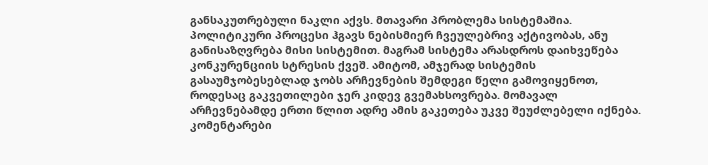განსაკუთრებული ნაკლი აქვს. მთავარი პრობლემა სისტემაშია. პოლიტიკური პროცესი ჰგავს ნებისმიერ ჩვეულებრივ აქტივობას, ანუ განისაზღვრება მისი სისტემით. მაგრამ სისტემა არასდროს დაიხვეწება კონკურენციის სტრესის ქვეშ. ამიტომ, ამჯერად სისტემის გასაუმჯობესებლად ჯობს არჩევნების შემდეგი წელი გამოვიყენოთ, როდესაც გაკვეთილები ჯერ კიდევ გვემახსოვრება. მომავალ არჩევნებამდე ერთი წლით ადრე ამის გაკეთება უკვე შეუძლებელი იქნება.
კომენტარები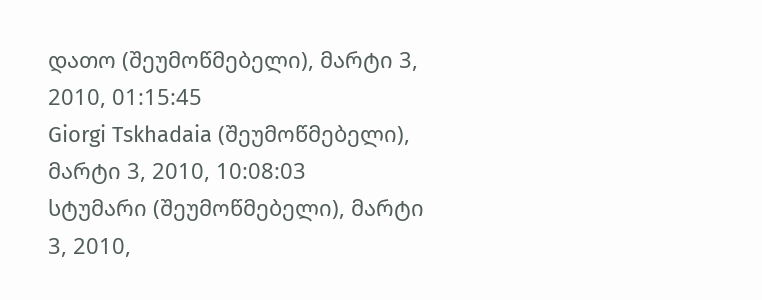დათო (შეუმოწმებელი), მარტი 3, 2010, 01:15:45
Giorgi Tskhadaia (შეუმოწმებელი), მარტი 3, 2010, 10:08:03
სტუმარი (შეუმოწმებელი), მარტი 3, 2010,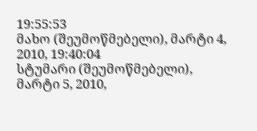19:55:53
მახო (შეუმოწმებელი), მარტი 4, 2010, 19:40:04
სტუმარი (შეუმოწმებელი), მარტი 5, 2010,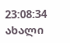23:08:34
ახალი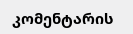კომენტარის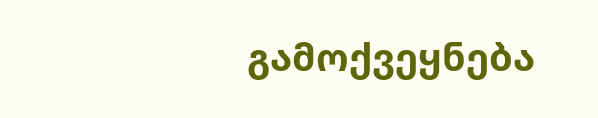გამოქვეყნება